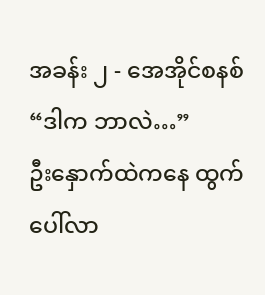အခန်း ၂ - အေအိုင်စနစ်
“ဒါက ဘာလဲ…”
ဦးနှောက်ထဲကနေ ထွက်ပေါ်လာ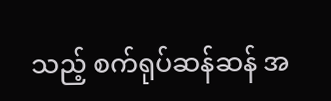သည့် စက်ရုပ်ဆန်ဆန် အ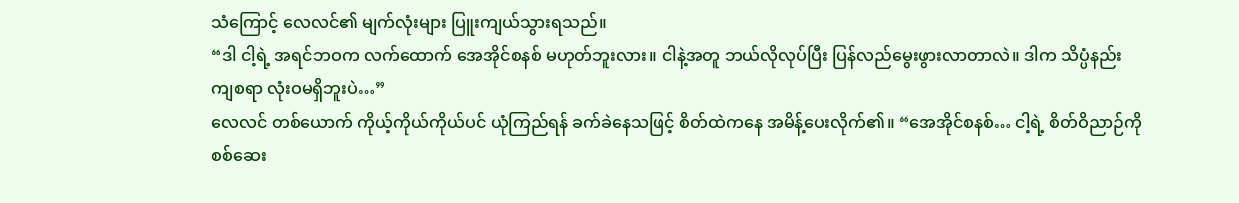သံကြောင့် လေလင်၏ မျက်လုံးများ ပြူးကျယ်သွားရသည်။
“ဒါ ငါ့ရဲ့ အရင်ဘဝက လက်ထောက် အေအိုင်စနစ် မဟုတ်ဘူးလား။ ငါနဲ့အတူ ဘယ်လိုလုပ်ပြီး ပြန်လည်မွေးဖွားလာတာလဲ။ ဒါက သိပ္ပံနည်းကျစရာ လုံးဝမရှိဘူးပဲ…”
လေလင် တစ်ယောက် ကိုယ့်ကိုယ်ကိုယ်ပင် ယုံကြည်ရန် ခက်ခဲနေသဖြင့် စိတ်ထဲကနေ အမိန့်ပေးလိုက်၏။ “အေအိုင်စနစ်… ငါ့ရဲ့ စိတ်ဝိညာဉ်ကို စစ်ဆေး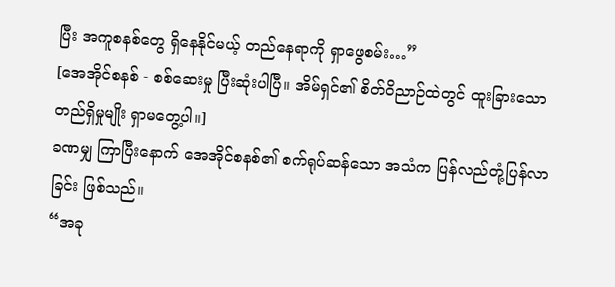ပြီး အကူစနစ်တွေ ရှိနေနိုင်မယ့် တည်နေရာကို ရှာဖွေစမ်း…”
[အေအိုင်စနစ် - စစ်ဆေးမှု ပြီးဆုံးပါပြီ။ အိမ်ရှင်၏ စိတ်ဝိညာဉ်ထဲတွင် ထူးခြားသော တည်ရှိမှုမျိုး ရှာမတွေ့ပါ။]
ခဏမျှ ကြာပြီးနောက် အေအိုင်စနစ်၏ စက်ရုပ်ဆန်သော အသံက ပြန်လည်တုံ့ပြန်လာခြင်း ဖြစ်သည်။
“အခု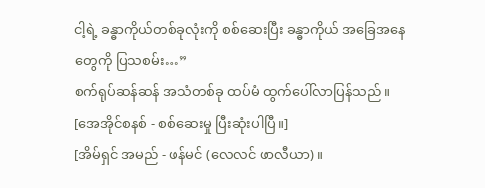ငါ့ရဲ့ ခန္ဓာကိုယ်တစ်ခုလုံးကို စစ်ဆေးပြီး ခန္ဓာကိုယ် အခြေအနေတွေကို ပြသစမ်း…”
စက်ရုပ်ဆန်ဆန် အသံတစ်ခု ထပ်မံ ထွက်ပေါ်လာပြန်သည်။
[အေအိုင်စနစ် - စစ်ဆေးမှု ပြီးဆုံးပါပြီ။]
[အိမ်ရှင် အမည် - ဖန်မင် (လေလင် ဖာလီယာ)။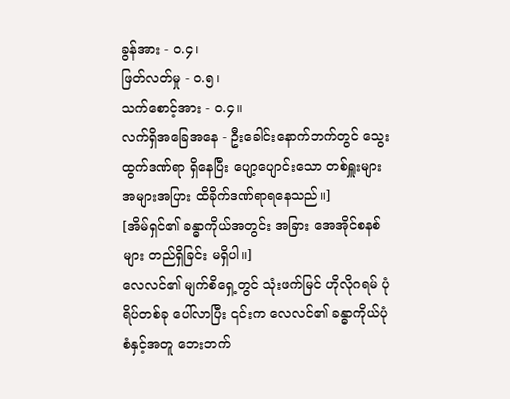ခွန်အား - ၀.၄၊
ဖြတ်လတ်မှု - ၀.၅၊
သက်စောင့်အား - ၀.၄။
လက်ရှိအခြေအနေ - ဦးခေါင်းနောက်ဘက်တွင် သွေးထွက်ဒဏ်ရာ ရှိနေပြီး ပျော့ပျောင်းသော တစ်ရှူးများ အများအပြား ထိခိုက်ဒဏ်ရာရနေသည်။]
[အိမ်ရှင်၏ ခန္ဓာကိုယ်အတွင်း အခြား အေအိုင်စနစ်များ တည်ရှိခြင်း မရှိပါ။]
လေလင်၏ မျက်စိရှေ့တွင် သုံးဖက်မြင် ဟိုလိုဂရမ် ပုံရိပ်တစ်ခု ပေါ်လာပြီး ၎င်းက လေလင်၏ ခန္ဓာကိုယ်ပုံစံနှင့်အတူ ဘေးဘက်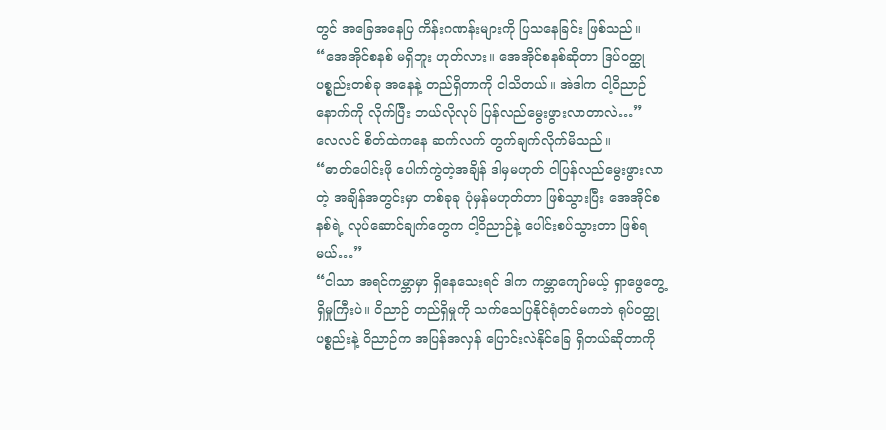တွင် အခြေအနေပြ ကိန်းဂဏန်းများကို ပြသနေခြင်း ဖြစ်သည်။
“အေအိုင်စနစ် မရှိဘူး ဟုတ်လား။ အေအိုင်စနစ်ဆိုတာ ဒြပ်ဝတ္ထုပစ္စည်းတစ်ခု အနေနဲ့ တည်ရှိတာကို ငါသိတယ်။ အဲဒါက ငါ့ဝိညာဉ်နောက်ကို လိုက်ပြီး ဘယ်လိုလုပ် ပြန်လည်မွေးဖွားလာတာလဲ…”
လေလင် စိတ်ထဲကနေ ဆက်လက် တွက်ချက်လိုက်မိသည်။
“ဓာတ်ပေါင်းဖို ပေါက်ကွဲတဲ့အချိန် ဒါမှမဟုတ် ငါပြန်လည်မွေးဖွားလာတဲ့ အချိန်အတွင်းမှာ တစ်ခုခု ပုံမှန်မဟုတ်တာ ဖြစ်သွားပြီး အေအိုင်စနစ်ရဲ့ လုပ်ဆောင်ချက်တွေက ငါ့ဝိညာဉ်နဲ့ ပေါင်းစပ်သွားတာ ဖြစ်ရမယ်…”
“ငါသာ အရင်ကမ္ဘာမှာ ရှိနေသေးရင် ဒါက ကမ္ဘာကျော်မယ့် ရှာဖွေတွေ့ရှိမှုကြီးပဲ။ ဝိညာဉ် တည်ရှိမှုကို သက်သေပြနိုင်ရုံတင်မကဘဲ ရုပ်ဝတ္ထုပစ္စည်းနဲ့ ဝိညာဉ်က အပြန်အလှန် ပြောင်းလဲနိုင်ခြေ ရှိတယ်ဆိုတာကို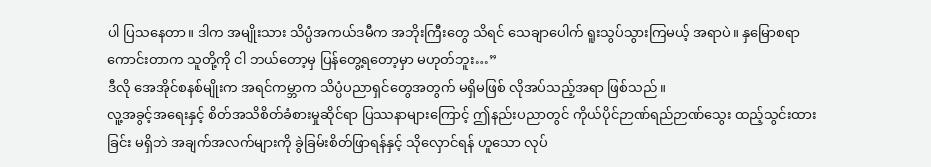ပါ ပြသနေတာ။ ဒါက အမျိုးသား သိပ္ပံအကယ်ဒမီက အဘိုးကြီးတွေ သိရင် သေချာပေါက် ရူးသွပ်သွားကြမယ့် အရာပဲ။ နှမြောစရာကောင်းတာက သူတို့ကို ငါ ဘယ်တော့မှ ပြန်တွေ့ရတော့မှာ မဟုတ်ဘူး…”
ဒီလို အေအိုင်စနစ်မျိုးက အရင်ကမ္ဘာက သိပ္ပံပညာရှင်တွေအတွက် မရှိမဖြစ် လိုအပ်သည့်အရာ ဖြစ်သည်။
လူ့အခွင့်အရေးနှင့် စိတ်အသိစိတ်ခံစားမှုဆိုင်ရာ ပြဿနာများကြောင့် ဤနည်းပညာတွင် ကိုယ်ပိုင်ဉာဏ်ရည်ဉာဏ်သွေး ထည့်သွင်းထားခြင်း မရှိဘဲ အချက်အလက်များကို ခွဲခြမ်းစိတ်ဖြာရန်နှင့် သိုလှောင်ရန် ဟူသော လုပ်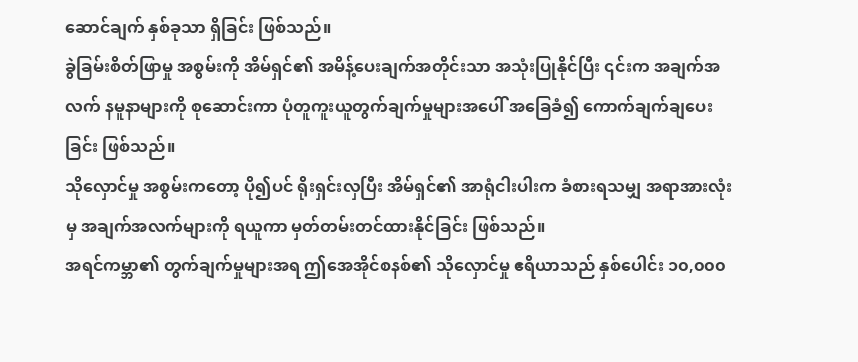ဆောင်ချက် နှစ်ခုသာ ရှိခြင်း ဖြစ်သည်။
ခွဲခြမ်းစိတ်ဖြာမှု အစွမ်းကို အိမ်ရှင်၏ အမိန့်ပေးချက်အတိုင်းသာ အသုံးပြုနိုင်ပြီး ၎င်းက အချက်အလက် နမူနာများကို စုဆောင်းကာ ပုံတူကူးယူတွက်ချက်မှုများအပေါ် အခြေခံ၍ ကောက်ချက်ချပေးခြင်း ဖြစ်သည်။
သိုလှောင်မှု အစွမ်းကတော့ ပို၍ပင် ရိုးရှင်းလှပြီး အိမ်ရှင်၏ အာရုံငါးပါးက ခံစားရသမျှ အရာအားလုံးမှ အချက်အလက်များကို ရယူကာ မှတ်တမ်းတင်ထားနိုင်ခြင်း ဖြစ်သည်။
အရင်ကမ္ဘာ၏ တွက်ချက်မှုများအရ ဤအေအိုင်စနစ်၏ သိုလှောင်မှု ဧရိယာသည် နှစ်ပေါင်း ၁၀,၀၀၀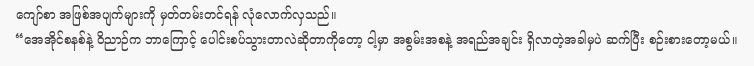ကျော်စာ အဖြစ်အပျက်များကို မှတ်တမ်းတင်ရန် လုံလောက်လှသည်။
“အေအိုင်စနစ်နဲ့ ဝိညာဉ်က ဘာကြောင့် ပေါင်းစပ်သွားတာလဲဆိုတာကိုတော့ ငါ့မှာ အစွမ်းအစနဲ့ အရည်အချင်း ရှိလာတဲ့အခါမှပဲ ဆက်ပြီး စဉ်းစားတော့မယ်။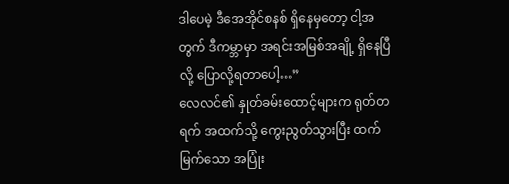ဒါပေမဲ့ ဒီအေအိုင်စနစ် ရှိနေမှတော့ ငါ့အတွက် ဒီကမ္ဘာမှာ အရင်းအမြစ်အချို့ ရှိနေပြီလို့ ပြောလို့ရတာပေါ့…”
လေလင်၏ နှုတ်ခမ်းထောင့်များက ရုတ်တရက် အထက်သို့ ကွေးညွတ်သွားပြီး ထက်မြက်သော အပြုံး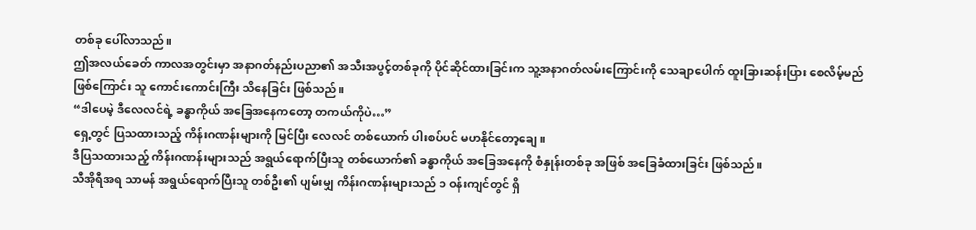တစ်ခု ပေါ်လာသည်။
ဤအလယ်ခေတ် ကာလအတွင်းမှာ အနာဂတ်နည်းပညာ၏ အသီးအပွင့်တစ်ခုကို ပိုင်ဆိုင်ထားခြင်းက သူ့အနာဂတ်လမ်းကြောင်းကို သေချာပေါက် ထူးခြားဆန်းပြား စေလိမ့်မည် ဖြစ်ကြောင်း သူ ကောင်းကောင်းကြီး သိနေခြင်း ဖြစ်သည်။
“ဒါပေမဲ့ ဒီလေလင်ရဲ့ ခန္ဓာကိုယ် အခြေအနေကတော့ တကယ်ကိုပဲ…”
ရှေ့တွင် ပြသထားသည့် ကိန်းဂဏန်းများကို မြင်ပြီး လေလင် တစ်ယောက် ပါးစပ်ပင် မဟနိုင်တော့ချေ။
ဒီပြသထားသည့် ကိန်းဂဏန်းများသည် အရွယ်ရောက်ပြီးသူ တစ်ယောက်၏ ခန္ဓာကိုယ် အခြေအနေကို စံနှုန်းတစ်ခု အဖြစ် အခြေခံထားခြင်း ဖြစ်သည်။
သီအိုရီအရ သာမန် အရွယ်ရောက်ပြီးသူ တစ်ဦး၏ ပျမ်းမျှ ကိန်းဂဏန်းများသည် ၁ ဝန်းကျင်တွင် ရှိ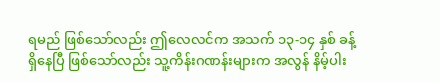ရမည် ဖြစ်သော်လည်း ဤလေလင်က အသက် ၁၃-၁၄ နှစ် ခန့် ရှိနေပြီ ဖြစ်သော်လည်း သူ့ကိန်းဂဏန်းများက အလွန် နိမ့်ပါး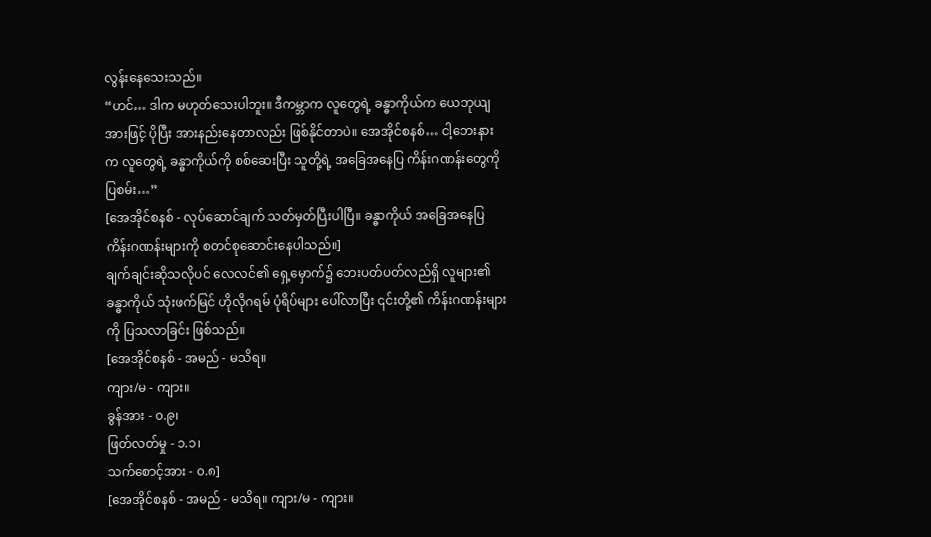လွန်းနေသေးသည်။
“ဟင်… ဒါက မဟုတ်သေးပါဘူး။ ဒီကမ္ဘာက လူတွေရဲ့ ခန္ဓာကိုယ်က ယေဘုယျအားဖြင့် ပိုပြီး အားနည်းနေတာလည်း ဖြစ်နိုင်တာပဲ။ အေအိုင်စနစ်… ငါ့ဘေးနားက လူတွေရဲ့ ခန္ဓာကိုယ်ကို စစ်ဆေးပြီး သူတို့ရဲ့ အခြေအနေပြ ကိန်းဂဏန်းတွေကို ပြစမ်း…”
[အေအိုင်စနစ် - လုပ်ဆောင်ချက် သတ်မှတ်ပြီးပါပြီ။ ခန္ဓာကိုယ် အခြေအနေပြ ကိန်းဂဏန်းများကို စတင်စုဆောင်းနေပါသည်။]
ချက်ချင်းဆိုသလိုပင် လေလင်၏ ရှေ့မှောက်၌ ဘေးပတ်ပတ်လည်ရှိ လူများ၏ ခန္ဓာကိုယ် သုံးဖက်မြင် ဟိုလိုဂရမ် ပုံရိပ်များ ပေါ်လာပြီး ၎င်းတို့၏ ကိန်းဂဏန်းများကို ပြသလာခြင်း ဖြစ်သည်။
[အေအိုင်စနစ် - အမည် - မသိရ။
ကျား/မ - ကျား။
ခွန်အား - ၀.၉၊
ဖြတ်လတ်မှု - ၁.၁၊
သက်စောင့်အား - ၀.၈]
[အေအိုင်စနစ် - အမည် - မသိရ။ ကျား/မ - ကျား။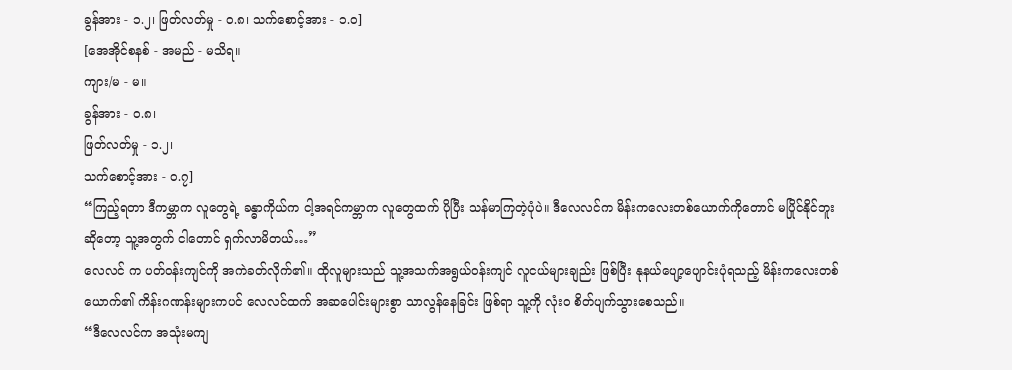ခွန်အား - ၁.၂၊ ဖြတ်လတ်မှု - ၀.၈၊ သက်စောင့်အား - ၁.၀]
[အေအိုင်စနစ် - အမည် - မသိရ။
ကျား/မ - မ။
ခွန်အား - ၀.၈၊
ဖြတ်လတ်မှု - ၁.၂၊
သက်စောင့်အား - ၀.၇]
“ကြည့်ရတာ ဒီကမ္ဘာက လူတွေရဲ့ ခန္ဓာကိုယ်က ငါ့အရင်ကမ္ဘာက လူတွေထက် ပိုပြီး သန်မာကြတဲ့ပုံပဲ။ ဒီလေလင်က မိန်းကလေးတစ်ယောက်ကိုတောင် မပြိုင်နိုင်ဘူးဆိုတော့ သူ့အတွက် ငါတောင် ရှက်လာမိတယ်…”
လေလင် က ပတ်ဝန်းကျင်ကို အကဲခတ်လိုက်၏။ ထိုလူများသည် သူ့အသက်အရွယ်ဝန်းကျင် လူငယ်များချည်း ဖြစ်ပြီး နုနယ်ပျော့ပျောင်းပုံရသည့် မိန်းကလေးတစ်ယောက်၏ ကိန်းဂဏန်းများကပင် လေလင်ထက် အဆပေါင်းများစွာ သာလွန်နေခြင်း ဖြစ်ရာ သူ့ကို လုံးဝ စိတ်ပျက်သွားစေသည်။
“ဒီလေလင်က အသုံးမကျ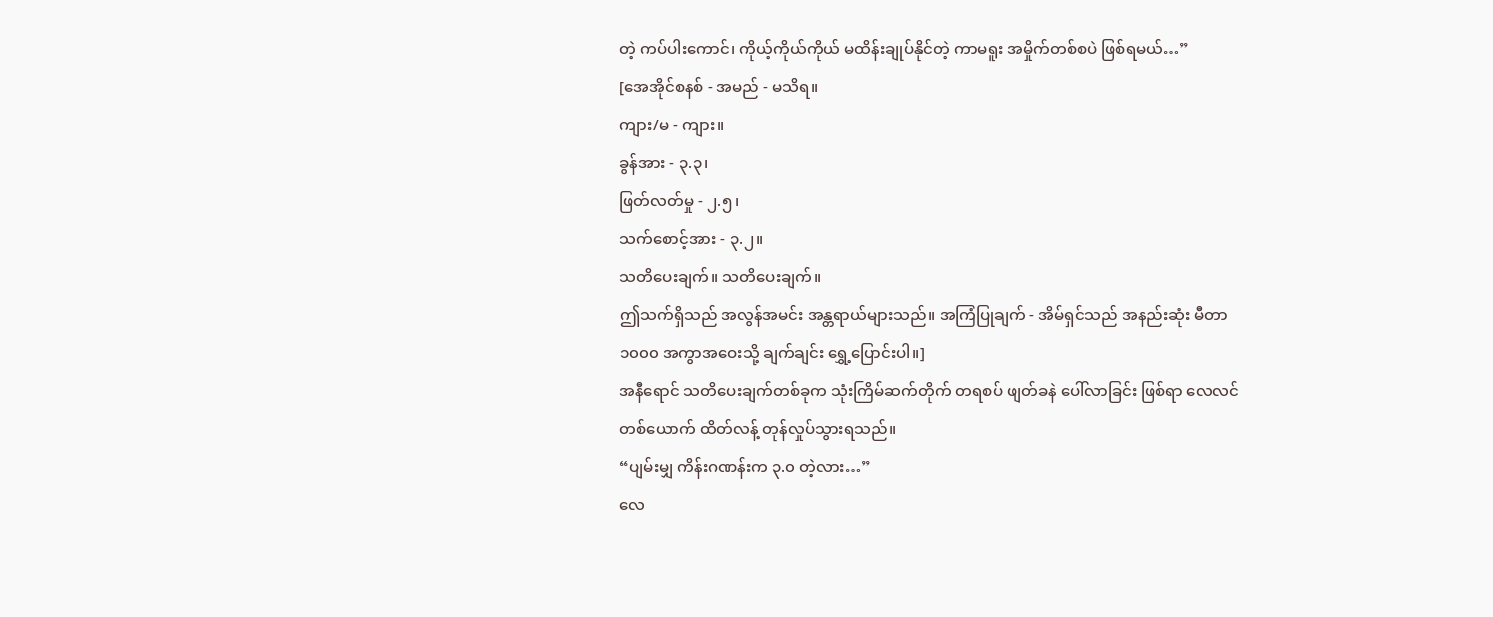တဲ့ ကပ်ပါးကောင်၊ ကိုယ့်ကိုယ်ကိုယ် မထိန်းချုပ်နိုင်တဲ့ ကာမရူး အမှိုက်တစ်စပဲ ဖြစ်ရမယ်…”
[အေအိုင်စနစ် - အမည် - မသိရ။
ကျား/မ - ကျား။
ခွန်အား - ၃.၃၊
ဖြတ်လတ်မှု - ၂.၅၊
သက်စောင့်အား - ၃.၂။
သတိပေးချက်။ သတိပေးချက်။
ဤသက်ရှိသည် အလွန်အမင်း အန္တရာယ်များသည်။ အကြံပြုချက် - အိမ်ရှင်သည် အနည်းဆုံး မီတာ ၁၀၀၀ အကွာအဝေးသို့ ချက်ချင်း ရွှေ့ပြောင်းပါ။]
အနီရောင် သတိပေးချက်တစ်ခုက သုံးကြိမ်ဆက်တိုက် တရစပ် ဖျတ်ခနဲ ပေါ်လာခြင်း ဖြစ်ရာ လေလင် တစ်ယောက် ထိတ်လန့် တုန်လှုပ်သွားရသည်။
“ပျမ်းမျှ ကိန်းဂဏန်းက ၃.၀ တဲ့လား…”
လေ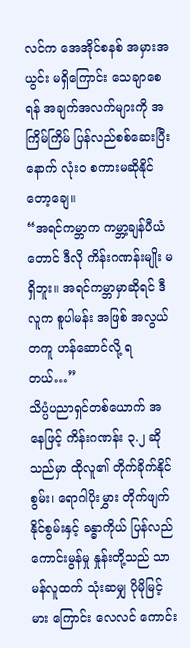လင်က အေအိုင်စနစ် အမှားအယွင်း မရှိကြောင်း သေချာစေရန် အချက်အလက်များကို အကြိမ်ကြိမ် ပြန်လည်စစ်ဆေးပြီးနောက် လုံးဝ စကားမဆိုနိုင်တော့ချေ။
“အရင်ကမ္ဘာက ကမ္ဘာ့ချန်ပီယံတောင် ဒီလို ကိန်းဂဏန်းမျိုး မရှိဘူး။ အရင်ကမ္ဘာမှာဆိုရင် ဒီလူက စူပါမန်း အဖြစ် အလွယ်တကူ ဟန်ဆောင်လို့ ရတယ်…”
သိပ္ပံပညာရှင်တစ်ယောက် အနေဖြင့် ကိန်းဂဏန်း ၃.၂ ဆိုသည်မှာ ထိုလူ၏ တိုက်ခိုက်နိုင်စွမ်း၊ ရောဂါပိုးမွှား တိုက်ဖျက်နိုင်စွမ်းနှင့် ခန္ဓာကိုယ် ပြန်လည်ကောင်းမွန်မှု နှုန်းတို့သည် သာမန်လူထက် သုံးဆမျှ ပိုမိုမြင့်မား ကြောင်း လေလင် ကောင်း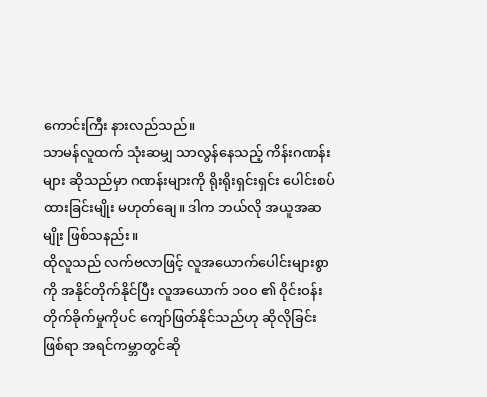ကောင်းကြီး နားလည်သည်။
သာမန်လူထက် သုံးဆမျှ သာလွန်နေသည့် ကိန်းဂဏန်းများ ဆိုသည်မှာ ဂဏန်းများကို ရိုးရိုးရှင်းရှင်း ပေါင်းစပ်ထားခြင်းမျိုး မဟုတ်ချေ။ ဒါက ဘယ်လို အယူအဆမျိုး ဖြစ်သနည်း။
ထိုလူသည် လက်ဗလာဖြင့် လူအယောက်ပေါင်းများစွာကို အနိုင်တိုက်နိုင်ပြီး လူအယောက် ၁၀၀ ၏ ဝိုင်းဝန်းတိုက်ခိုက်မှုကိုပင် ကျော်ဖြတ်နိုင်သည်ဟု ဆိုလိုခြင်း ဖြစ်ရာ အရင်ကမ္ဘာတွင်ဆို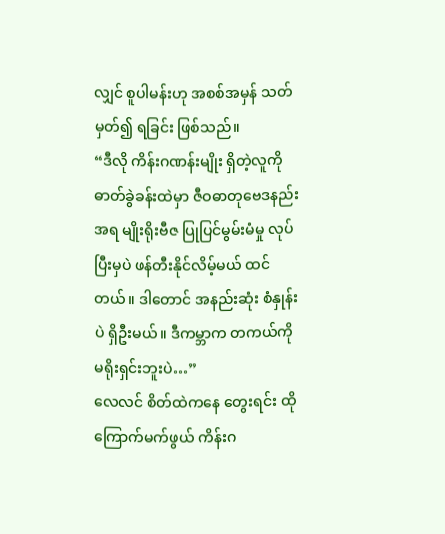လျှင် စူပါမန်းဟု အစစ်အမှန် သတ်မှတ်၍ ရခြင်း ဖြစ်သည်။
“ဒီလို ကိန်းဂဏန်းမျိုး ရှိတဲ့လူကို ဓာတ်ခွဲခန်းထဲမှာ ဇီဝဓာတုဗေဒနည်းအရ မျိုးရိုးဗီဇ ပြုပြင်မွမ်းမံမှု လုပ်ပြီးမှပဲ ဖန်တီးနိုင်လိမ့်မယ် ထင်တယ်။ ဒါတောင် အနည်းဆုံး စံနှုန်းပဲ ရှိဦးမယ်။ ဒီကမ္ဘာက တကယ်ကို မရိုးရှင်းဘူးပဲ…”
လေလင် စိတ်ထဲကနေ တွေးရင်း ထိုကြောက်မက်ဖွယ် ကိန်းဂ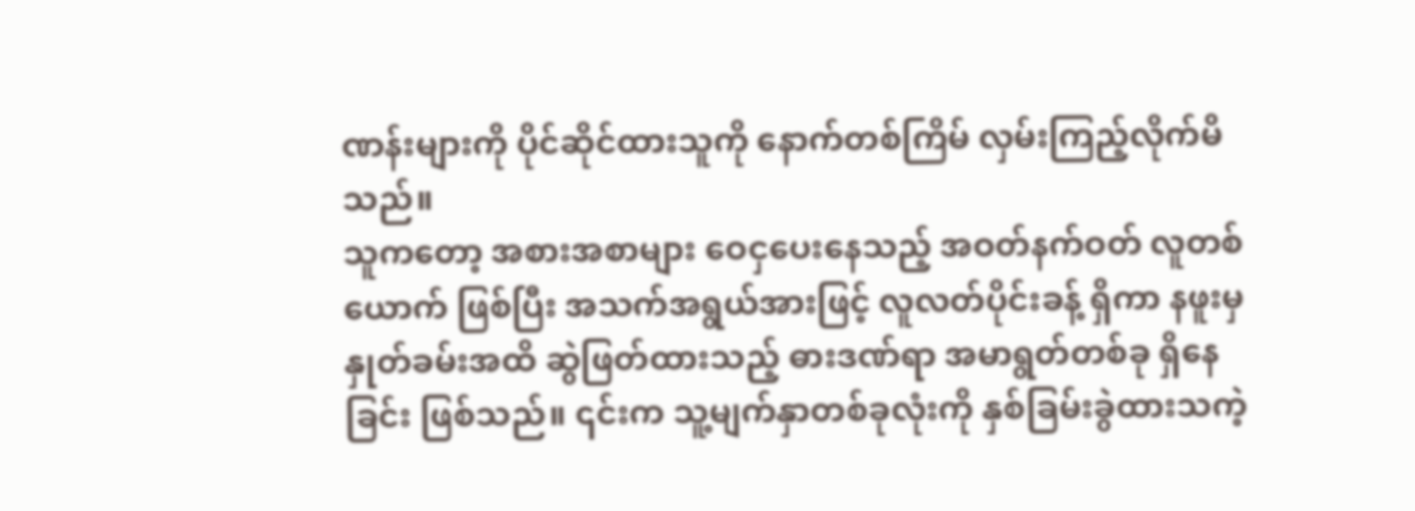ဏန်းများကို ပိုင်ဆိုင်ထားသူကို နောက်တစ်ကြိမ် လှမ်းကြည့်လိုက်မိသည်။
သူကတော့ အစားအစာများ ဝေငှပေးနေသည့် အဝတ်နက်ဝတ် လူတစ်ယောက် ဖြစ်ပြီး အသက်အရွယ်အားဖြင့် လူလတ်ပိုင်းခန့် ရှိကာ နဖူးမှ နှုတ်ခမ်းအထိ ဆွဲဖြတ်ထားသည့် ဓားဒဏ်ရာ အမာရွတ်တစ်ခု ရှိနေခြင်း ဖြစ်သည်။ ၎င်းက သူ့မျက်နှာတစ်ခုလုံးကို နှစ်ခြမ်းခွဲထားသကဲ့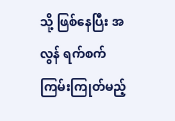သို့ ဖြစ်နေပြီး အလွန် ရက်စက်ကြမ်းကြုတ်မည့်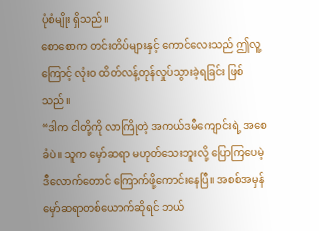ပုံစံမျိုး ရှိသည်။
စောစောက တင်းတိပ်များနှင့် ကောင်လေးသည် ဤလူ့ကြောင့် လုံးဝ ထိတ်လန့်တုန်လှုပ်သွားခဲ့ရခြင်း ဖြစ်သည်။
“ဒါက ငါတို့ကို လာကြိုတဲ့ အကယ်ဒမီကျောင်းရဲ့ အစေခံပဲ။ သူက မှော်ဆရာ မဟုတ်သေးဘူးလို့ ပြောကြပေမဲ့ ဒီလောက်တောင် ကြောက်ဖို့ကောင်းနေပြီ။ အစစ်အမှန် မှော်ဆရာတစ်ယောက်ဆိုရင် ဘယ်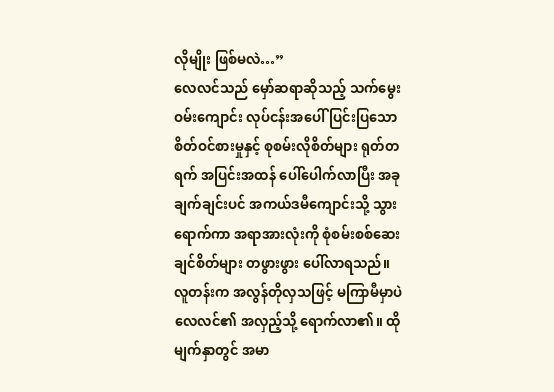လိုမျိုး ဖြစ်မလဲ…”
လေလင်သည် မှော်ဆရာဆိုသည့် သက်မွေးဝမ်းကျောင်း လုပ်ငန်းအပေါ် ပြင်းပြသော စိတ်ဝင်စားမှုနှင့် စုစမ်းလိုစိတ်များ ရုတ်တရက် အပြင်းအထန် ပေါ်ပေါက်လာပြီး အခုချက်ချင်းပင် အကယ်ဒမီကျောင်းသို့ သွားရောက်ကာ အရာအားလုံးကို စုံစမ်းစစ်ဆေးချင်စိတ်များ တဖွားဖွား ပေါ်လာရသည်။
လူတန်းက အလွန်တိုလှသဖြင့် မကြာမီမှာပဲ လေလင်၏ အလှည့်သို့ ရောက်လာ၏။ ထိုမျက်နှာတွင် အမာ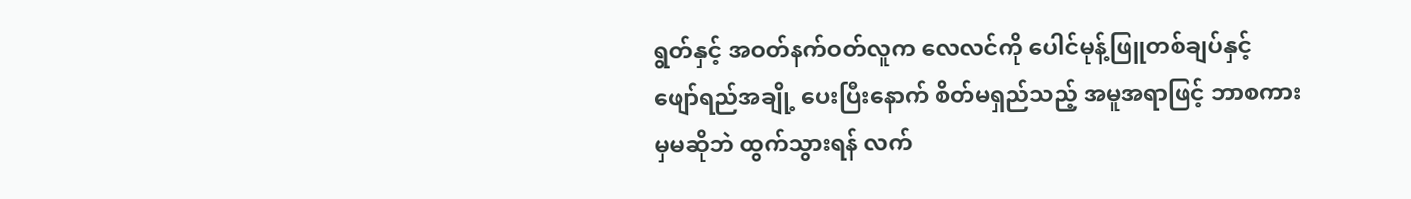ရွတ်နှင့် အဝတ်နက်ဝတ်လူက လေလင်ကို ပေါင်မုန့်ဖြူတစ်ချပ်နှင့် ဖျော်ရည်အချို့ ပေးပြီးနောက် စိတ်မရှည်သည့် အမူအရာဖြင့် ဘာစကားမှမဆိုဘဲ ထွက်သွားရန် လက်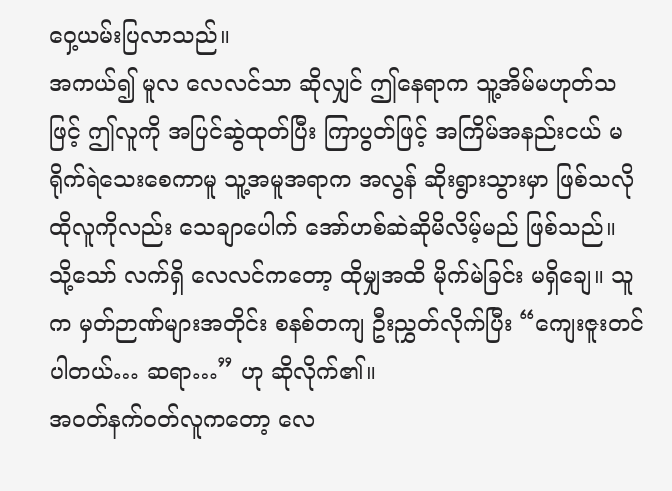ဝှေ့ယမ်းပြလာသည်။
အကယ်၍ မူလ လေလင်သာ ဆိုလျှင် ဤနေရာက သူ့အိမ်မဟုတ်သဖြင့် ဤလူကို အပြင်ဆွဲထုတ်ပြီး ကြာပွတ်ဖြင့် အကြိမ်အနည်းငယ် မရိုက်ရဲသေးစေကာမူ သူ့အမူအရာက အလွန် ဆိုးရွားသွားမှာ ဖြစ်သလို ထိုလူကိုလည်း သေချာပေါက် အော်ဟစ်ဆဲဆိုမိလိမ့်မည် ဖြစ်သည်။
သို့သော် လက်ရှိ လေလင်ကတော့ ထိုမျှအထိ မိုက်မဲခြင်း မရှိချေ။ သူက မှတ်ဉာဏ်များအတိုင်း စနစ်တကျ ဦးညွှတ်လိုက်ပြီး “ကျေးဇူးတင်ပါတယ်… ဆရာ…” ဟု ဆိုလိုက်၏။
အဝတ်နက်ဝတ်လူကတော့ လေ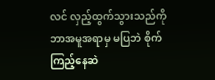လင် လှည့်ထွက်သွားသည်ကို ဘာအမူအရာမှ မပြဘဲ စိုက်ကြည့်နေဆဲ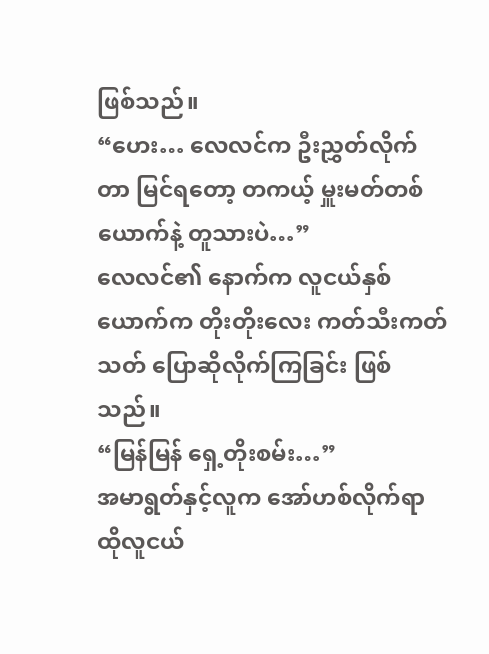ဖြစ်သည်။
“ဟေး… လေလင်က ဦးညွှတ်လိုက်တာ မြင်ရတော့ တကယ့် မှူးမတ်တစ်ယောက်နဲ့ တူသားပဲ…”
လေလင်၏ နောက်က လူငယ်နှစ်ယောက်က တိုးတိုးလေး ကတ်သီးကတ်သတ် ပြောဆိုလိုက်ကြခြင်း ဖြစ်သည်။
“မြန်မြန် ရှေ့တိုးစမ်း…”
အမာရွတ်နှင့်လူက အော်ဟစ်လိုက်ရာ ထိုလူငယ်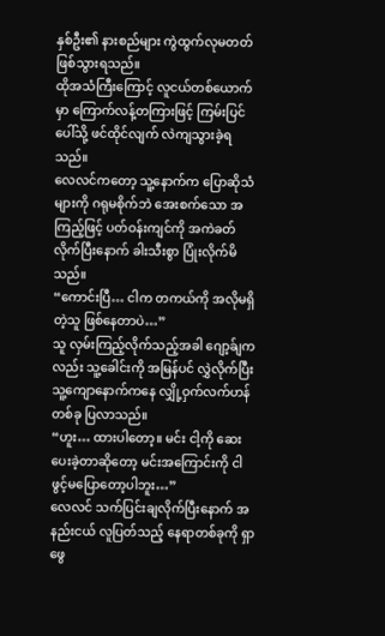နှစ်ဦး၏ နားစည်များ ကွဲထွက်လုမတတ် ဖြစ်သွားရသည်။
ထိုအသံကြီးကြောင့် လူငယ်တစ်ယောက်မှာ ကြောက်လန့်တကြားဖြင့် ကြမ်းပြင်ပေါ်သို့ ဖင်ထိုင်လျက် လဲကျသွားခဲ့ရသည်။
လေလင်ကတော့ သူ့နောက်က ပြောဆိုသံများကို ဂရုမစိုက်ဘဲ အေးစက်သော အကြည့်ဖြင့် ပတ်ဝန်းကျင်ကို အကဲခတ်လိုက်ပြီးနောက် ခါးသီးစွာ ပြုံးလိုက်မိသည်။
“ကောင်းပြီ… ငါက တကယ်ကို အလိုမရှိတဲ့သူ ဖြစ်နေတာပဲ…”
သူ လှမ်းကြည့်လိုက်သည့်အခါ ဂျော့ခ်ျကလည်း သူ့ခေါင်းကို အမြန်ပင် လွှဲလိုက်ပြီး သူ့ကျောနောက်ကနေ လျှို့ဝှက်လက်ဟန်တစ်ခု ပြလာသည်။
“ဟူး… ထားပါတော့။ မင်း ငါ့ကို ဆေးပေးခဲ့တာဆိုတော့ မင်းအကြောင်းကို ငါ ဖွင့်မပြောတော့ပါဘူး…”
လေလင် သက်ပြင်းချလိုက်ပြီးနောက် အနည်းငယ် လူပြတ်သည့် နေရာတစ်ခုကို ရှာဖွေ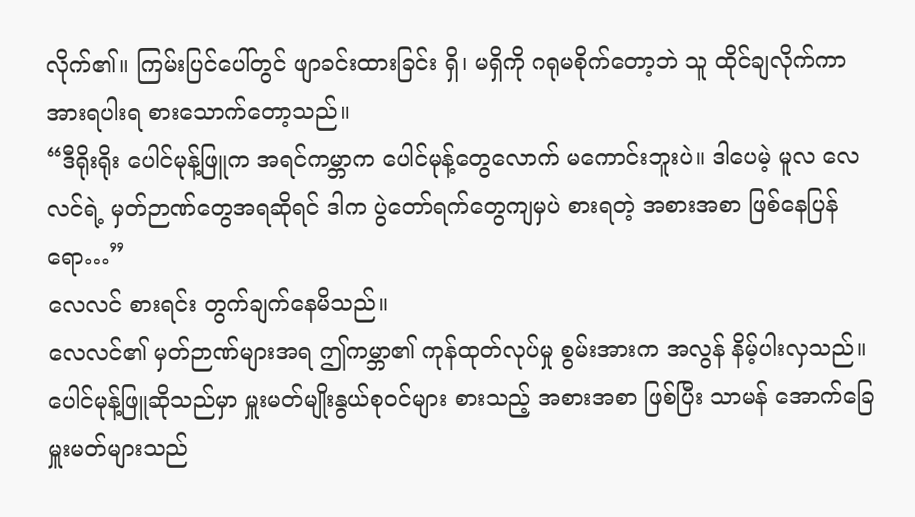လိုက်၏။ ကြမ်းပြင်ပေါ်တွင် ဖျာခင်းထားခြင်း ရှိ၊ မရှိကို ဂရုမစိုက်တော့ဘဲ သူ ထိုင်ချလိုက်ကာ အားရပါးရ စားသောက်တော့သည်။
“ဒီရိုးရိုး ပေါင်မုန့်ဖြူက အရင်ကမ္ဘာက ပေါင်မုန့်တွေလောက် မကောင်းဘူးပဲ။ ဒါပေမဲ့ မူလ လေလင်ရဲ့ မှတ်ဉာဏ်တွေအရဆိုရင် ဒါက ပွဲတော်ရက်တွေကျမှပဲ စားရတဲ့ အစားအစာ ဖြစ်နေပြန်ရော…”
လေလင် စားရင်း တွက်ချက်နေမိသည်။
လေလင်၏ မှတ်ဉာဏ်များအရ ဤကမ္ဘာ၏ ကုန်ထုတ်လုပ်မှု စွမ်းအားက အလွန် နိမ့်ပါးလှသည်။
ပေါင်မုန့်ဖြူဆိုသည်မှာ မှူးမတ်မျိုးနွယ်စုဝင်များ စားသည့် အစားအစာ ဖြစ်ပြီး သာမန် အောက်ခြေမှူးမတ်များသည်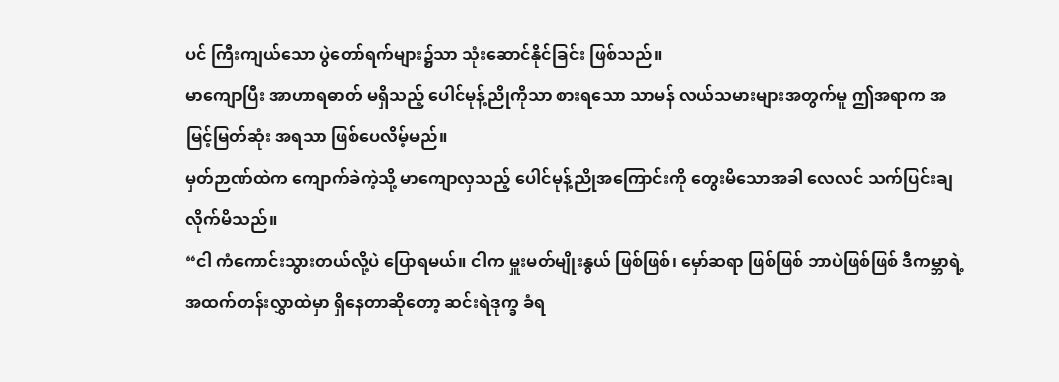ပင် ကြီးကျယ်သော ပွဲတော်ရက်များ၌သာ သုံးဆောင်နိုင်ခြင်း ဖြစ်သည်။
မာကျောပြီး အာဟာရဓာတ် မရှိသည့် ပေါင်မုန့်ညိုကိုသာ စားရသော သာမန် လယ်သမားများအတွက်မူ ဤအရာက အမြင့်မြတ်ဆုံး အရသာ ဖြစ်ပေလိမ့်မည်။
မှတ်ဉာဏ်ထဲက ကျောက်ခဲကဲ့သို့ မာကျောလှသည့် ပေါင်မုန့်ညိုအကြောင်းကို တွေးမိသောအခါ လေလင် သက်ပြင်းချလိုက်မိသည်။
“ငါ ကံကောင်းသွားတယ်လို့ပဲ ပြောရမယ်။ ငါက မှူးမတ်မျိုးနွယ် ဖြစ်ဖြစ်၊ မှော်ဆရာ ဖြစ်ဖြစ် ဘာပဲဖြစ်ဖြစ် ဒီကမ္ဘာရဲ့ အထက်တန်းလွှာထဲမှာ ရှိနေတာဆိုတော့ ဆင်းရဲဒုက္ခ ခံရ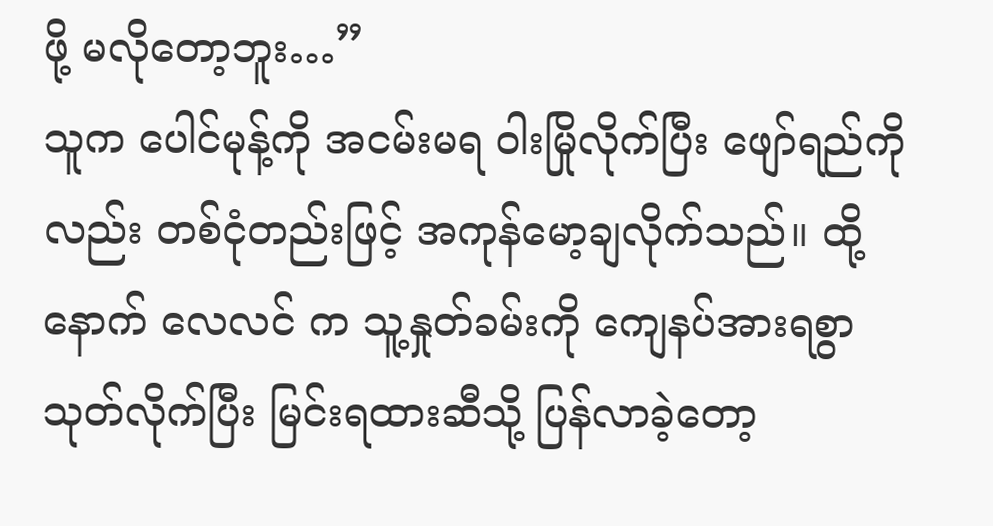ဖို့ မလိုတော့ဘူး…”
သူက ပေါင်မုန့်ကို အငမ်းမရ ဝါးမြိုလိုက်ပြီး ဖျော်ရည်ကိုလည်း တစ်ငုံတည်းဖြင့် အကုန်မော့ချလိုက်သည်။ ထို့နောက် လေလင် က သူ့နှုတ်ခမ်းကို ကျေနပ်အားရစွာ သုတ်လိုက်ပြီး မြင်းရထားဆီသို့ ပြန်လာခဲ့တော့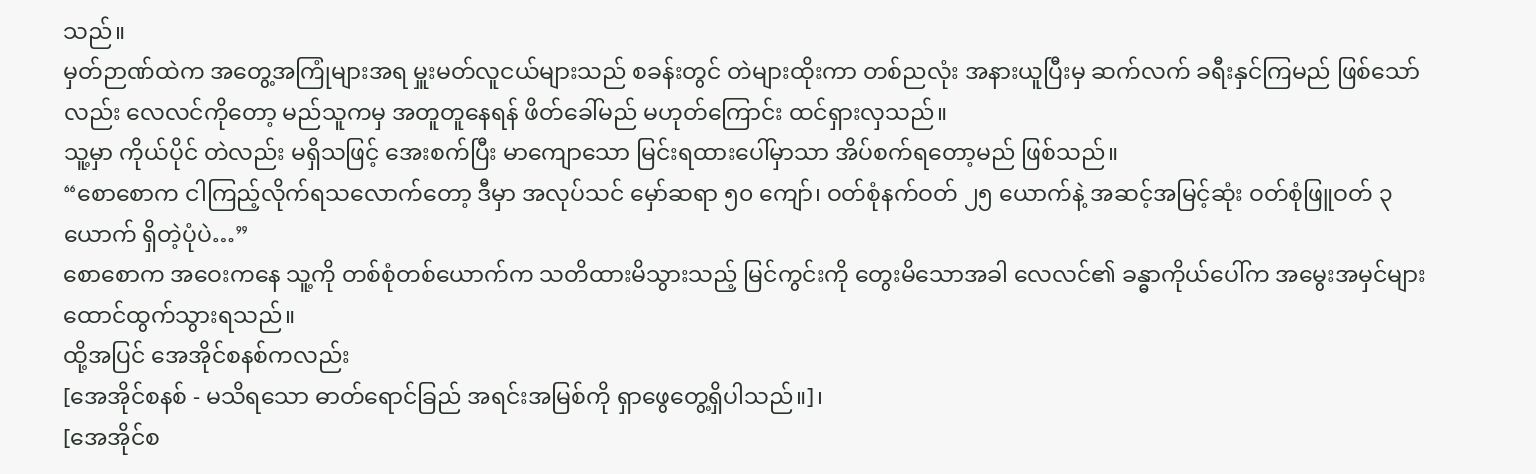သည်။
မှတ်ဉာဏ်ထဲက အတွေ့အကြုံများအရ မှူးမတ်လူငယ်များသည် စခန်းတွင် တဲများထိုးကာ တစ်ညလုံး အနားယူပြီးမှ ဆက်လက် ခရီးနှင်ကြမည် ဖြစ်သော်လည်း လေလင်ကိုတော့ မည်သူကမှ အတူတူနေရန် ဖိတ်ခေါ်မည် မဟုတ်ကြောင်း ထင်ရှားလှသည်။
သူ့မှာ ကိုယ်ပိုင် တဲလည်း မရှိသဖြင့် အေးစက်ပြီး မာကျောသော မြင်းရထားပေါ်မှာသာ အိပ်စက်ရတော့မည် ဖြစ်သည်။
“စောစောက ငါကြည့်လိုက်ရသလောက်တော့ ဒီမှာ အလုပ်သင် မှော်ဆရာ ၅၀ ကျော်၊ ဝတ်စုံနက်ဝတ် ၂၅ ယောက်နဲ့ အဆင့်အမြင့်ဆုံး ဝတ်စုံဖြူဝတ် ၃ ယောက် ရှိတဲ့ပုံပဲ…”
စောစောက အဝေးကနေ သူ့ကို တစ်စုံတစ်ယောက်က သတိထားမိသွားသည့် မြင်ကွင်းကို တွေးမိသောအခါ လေလင်၏ ခန္ဓာကိုယ်ပေါ်က အမွေးအမှင်များ ထောင်ထွက်သွားရသည်။
ထို့အပြင် အေအိုင်စနစ်ကလည်း
[အေအိုင်စနစ် - မသိရသော ဓာတ်ရောင်ခြည် အရင်းအမြစ်ကို ရှာဖွေတွေ့ရှိပါသည်။]၊
[အေအိုင်စ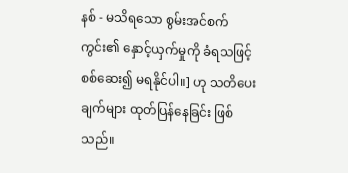နစ် - မသိရသော စွမ်းအင်စက်ကွင်း၏ နှောင့်ယှက်မှုကို ခံရသဖြင့် စစ်ဆေး၍ မရနိုင်ပါ။] ဟု သတိပေးချက်များ ထုတ်ပြန်နေခြင်း ဖြစ်သည်။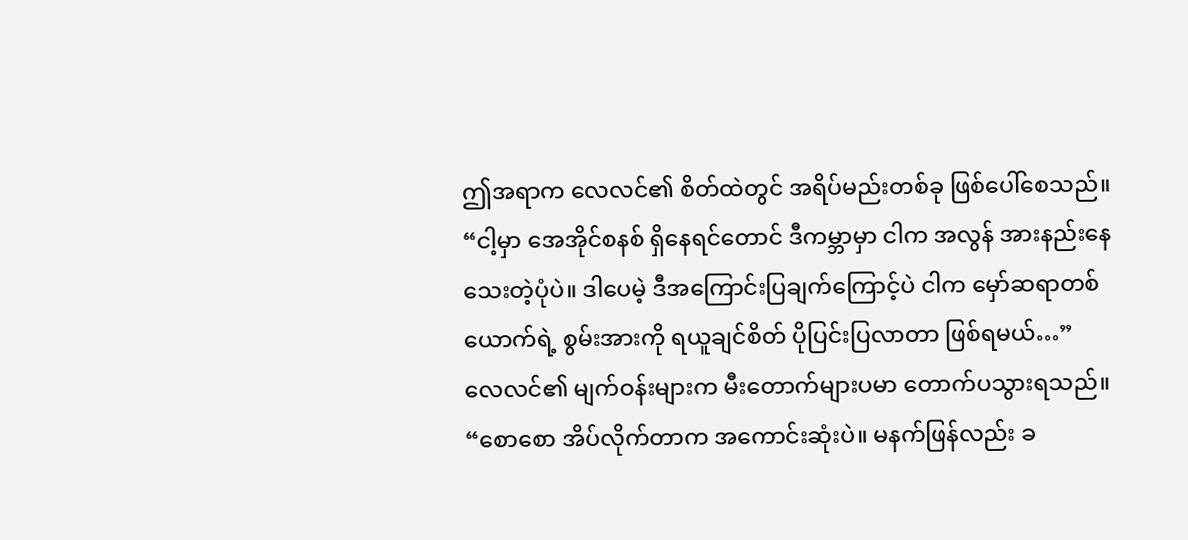ဤအရာက လေလင်၏ စိတ်ထဲတွင် အရိပ်မည်းတစ်ခု ဖြစ်ပေါ်စေသည်။
“ငါ့မှာ အေအိုင်စနစ် ရှိနေရင်တောင် ဒီကမ္ဘာမှာ ငါက အလွန် အားနည်းနေသေးတဲ့ပုံပဲ။ ဒါပေမဲ့ ဒီအကြောင်းပြချက်ကြောင့်ပဲ ငါက မှော်ဆရာတစ်ယောက်ရဲ့ စွမ်းအားကို ရယူချင်စိတ် ပိုပြင်းပြလာတာ ဖြစ်ရမယ်…”
လေလင်၏ မျက်ဝန်းများက မီးတောက်များပမာ တောက်ပသွားရသည်။
“စောစော အိပ်လိုက်တာက အကောင်းဆုံးပဲ။ မနက်ဖြန်လည်း ခ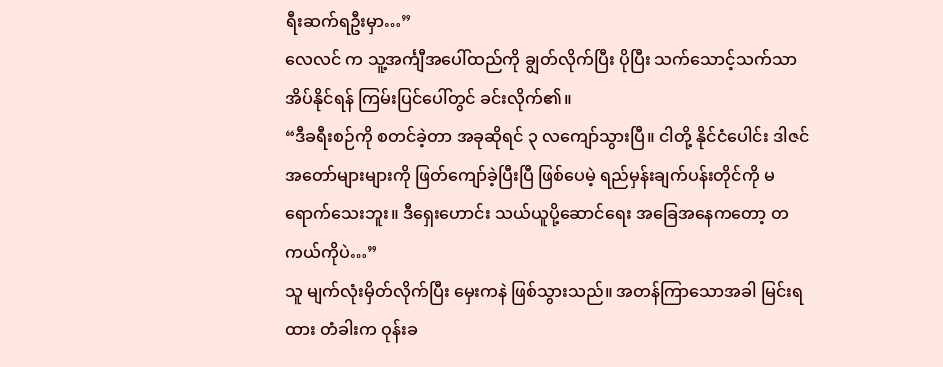ရီးဆက်ရဦးမှာ…”
လေလင် က သူ့အင်္ကျီအပေါ်ထည်ကို ချွတ်လိုက်ပြီး ပိုပြီး သက်သောင့်သက်သာ အိပ်နိုင်ရန် ကြမ်းပြင်ပေါ်တွင် ခင်းလိုက်၏။
“ဒီခရီးစဉ်ကို စတင်ခဲ့တာ အခုဆိုရင် ၃ လကျော်သွားပြီ။ ငါတို့ နိုင်ငံပေါင်း ဒါဇင်အတော်များများကို ဖြတ်ကျော်ခဲ့ပြီးပြီ ဖြစ်ပေမဲ့ ရည်မှန်းချက်ပန်းတိုင်ကို မရောက်သေးဘူး။ ဒီရှေးဟောင်း သယ်ယူပို့ဆောင်ရေး အခြေအနေကတော့ တကယ်ကိုပဲ…”
သူ မျက်လုံးမှိတ်လိုက်ပြီး မှေးကနဲ ဖြစ်သွားသည်။ အတန်ကြာသောအခါ မြင်းရထား တံခါးက ဝုန်းခ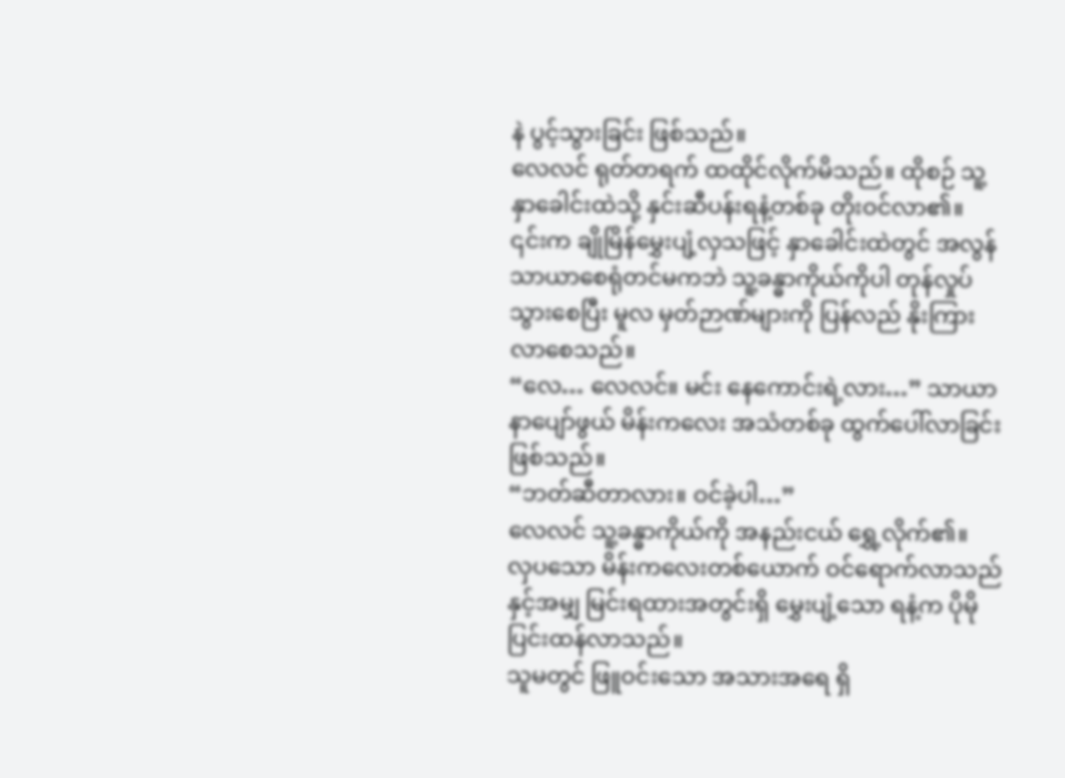နဲ ပွင့်သွားခြင်း ဖြစ်သည်။
လေလင် ရုတ်တရက် ထထိုင်လိုက်မိသည်။ ထိုစဉ် သူ့နှာခေါင်းထဲသို့ နှင်းဆီပန်းရနံ့တစ်ခု တိုးဝင်လာ၏။
၎င်းက ချိုမြိန်မွှေးပျံ့လှသဖြင့် နှာခေါင်းထဲတွင် အလွန် သာယာစေရုံတင်မကဘဲ သူ့ခန္ဓာကိုယ်ကိုပါ တုန်လှုပ်သွားစေပြီး မူလ မှတ်ဉာဏ်များကို ပြန်လည် နိုးကြားလာစေသည်။
“လေ… လေလင်။ မင်း နေကောင်းရဲ့လား…” သာယာနာပျော်ဖွယ် မိန်းကလေး အသံတစ်ခု ထွက်ပေါ်လာခြင်း ဖြစ်သည်။
“ဘတ်ဆီတာလား။ ဝင်ခဲ့ပါ…”
လေလင် သူ့ခန္ဓာကိုယ်ကို အနည်းငယ် ရွှေ့လိုက်၏။
လှပသော မိန်းကလေးတစ်ယောက် ဝင်ရောက်လာသည်နှင့်အမျှ မြင်းရထားအတွင်းရှိ မွှေးပျံ့သော ရနံ့က ပိုမို ပြင်းထန်လာသည်။
သူမတွင် ဖြူဝင်းသော အသားအရေ ရှိ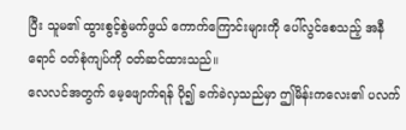ပြီး သူမ၏ ထွားစွင့်စွဲမက်ဖွယ် ကောက်ကြောင်းများကို ပေါ်လွင်စေသည့် အနီရောင် ဝတ်စုံကျပ်ကို ဝတ်ဆင်ထားသည်။
လေလင်အတွက် မေ့ဖျောက်ရန် ပို၍ ခက်ခဲလှသည်မှာ ဤမိန်းကလေး၏ ပလက်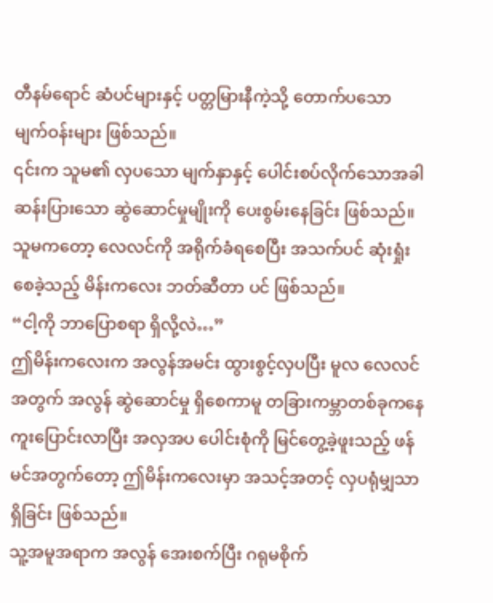တီနမ်ရောင် ဆံပင်များနှင့် ပတ္တမြားနီကဲ့သို့ တောက်ပသော မျက်ဝန်းများ ဖြစ်သည်။
၎င်းက သူမ၏ လှပသော မျက်နှာနှင့် ပေါင်းစပ်လိုက်သောအခါ ဆန်းပြားသော ဆွဲဆောင်မှုမျိုးကို ပေးစွမ်းနေခြင်း ဖြစ်သည်။
သူမကတော့ လေလင်ကို အရိုက်ခံရစေပြီး အသက်ပင် ဆုံးရှုံးစေခဲ့သည့် မိန်းကလေး ဘတ်ဆီတာ ပင် ဖြစ်သည်။
“ငါ့ကို ဘာပြောစရာ ရှိလို့လဲ…”
ဤမိန်းကလေးက အလွန်အမင်း ထွားစွင့်လှပပြီး မူလ လေလင်အတွက် အလွန် ဆွဲဆောင်မှု ရှိစေကာမူ တခြားကမ္ဘာတစ်ခုကနေ ကူးပြောင်းလာပြီး အလှအပ ပေါင်းစုံကို မြင်တွေ့ခဲ့ဖူးသည့် ဖန်မင်အတွက်တော့ ဤမိန်းကလေးမှာ အသင့်အတင့် လှပရုံမျှသာ ရှိခြင်း ဖြစ်သည်။
သူ့အမူအရာက အလွန် အေးစက်ပြီး ဂရုမစိုက်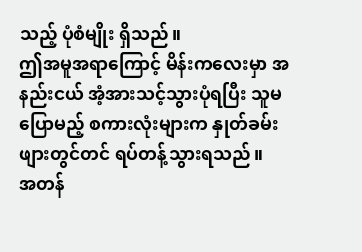သည့် ပုံစံမျိုး ရှိသည်။
ဤအမူအရာကြောင့် မိန်းကလေးမှာ အနည်းငယ် အံ့အားသင့်သွားပုံရပြီး သူမ ပြောမည့် စကားလုံးများက နှုတ်ခမ်းဖျားတွင်တင် ရပ်တန့်သွားရသည်။
အတန်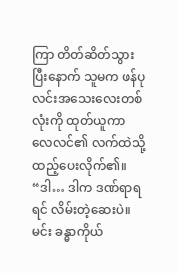ကြာ တိတ်ဆိတ်သွားပြီးနောက် သူမက ဖန်ပုလင်းအသေးလေးတစ်လုံးကို ထုတ်ယူကာ လေလင်၏ လက်ထဲသို့ ထည့်ပေးလိုက်၏။
“ဒါ… ဒါက ဒဏ်ရာရရင် လိမ်းတဲ့ဆေးပဲ။ မင်း ခန္ဓာကိုယ်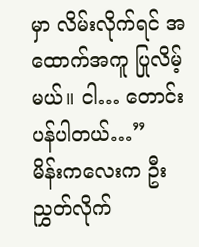မှာ လိမ်းလိုက်ရင် အထောက်အကူ ပြုလိမ့်မယ်။ ငါ… တောင်းပန်ပါတယ်…”
မိန်းကလေးက ဦးညွှတ်လိုက်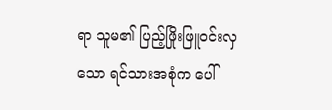ရာ သူမ၏ ပြည့်ဖြိုးဖြူဝင်းလှသော ရင်သားအစုံက ပေါ်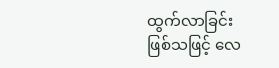ထွက်လာခြင်း ဖြစ်သဖြင့် လေ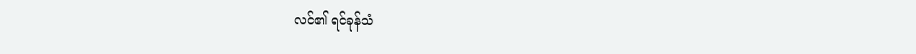လင်၏ ရင်ခုန်သံ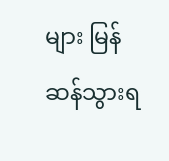များ မြန်ဆန်သွားရ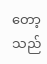တော့သည်